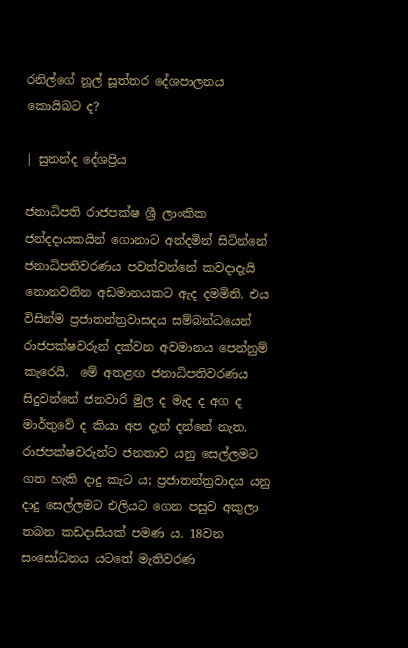රනිල්ගේ නූල් සූත්තර දේශපාලනය කොයිබට ද?

| සුනන්ද දේශප්‍රිය

ජනාධිපති රාජපක්ෂ ශ්‍රී ලාංකික ජන්දදායකයින් ගොනාට අන්දමින් සිටින්නේ ජනාධිපතිවරණය පවත්වන්නේ කවදාදැයි නොනවතින අඩමානයකට ඇද දමමිනි. එය විසින්ම ප්‍රජාතන්ත්‍රවාසදය සම්බන්ධයෙන් රාජපක්ෂවරුන් දක්වන අවමානය පෙන්නුම් කැරෙයි.  මේ අතළඟ ජනාධිපතිවරණය සිදුවන්නේ ජනවාරි මුල ද මැද ද අග ද මාර්තුවේ ද කියා අප දැන් දන්නේ නැත. රාජපක්ෂවරුන්ට ජනතාව යනු සෙල්ලමට ගත හැකි දාදු කැට ය; ප්‍රජාතන්ත්‍රවාදය යනු දාදු සෙල්ලමට එලියට ගෙන පසුව අකුලා තබන කඩදාසියක් පමණ ය. 18වන සංසෝධනය යටතේ මැතිවරණ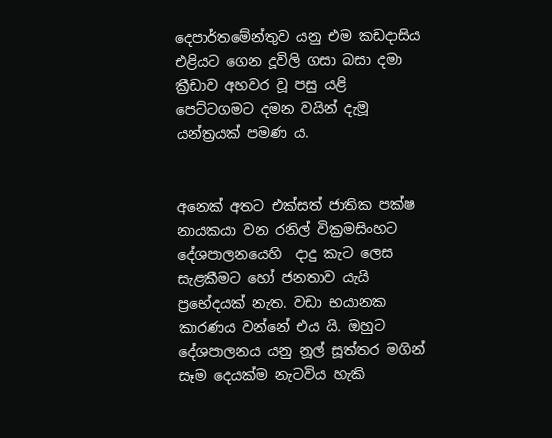දෙපාර්තමේන්තුව යනු එම කඩදාසිය එළියට ගෙන දූවිලි ගසා බසා දමා ක්‍රීඩාව අහවර වූ පසු යළි පෙට්ටගමට දමන වයින් දැමූ යන්ත්‍රයක් පමණ ය.


අනෙක් අතට එක්සත් ජාතික පක්ෂ නායකයා වන රනිල් වික්‍රමසිංහට දේශපාලනයෙහි  දාදු කැට ලෙස සැළකීමට හෝ ජනතාව යැයි  ප්‍රභේදයක් නැත. වඩා භයානක කාරණය වන්නේ එය යි. ඔහුට දේශපාලනය යනු නූල් සූත්තර මගින් සෑම දෙයක්ම නැටවිය හැකි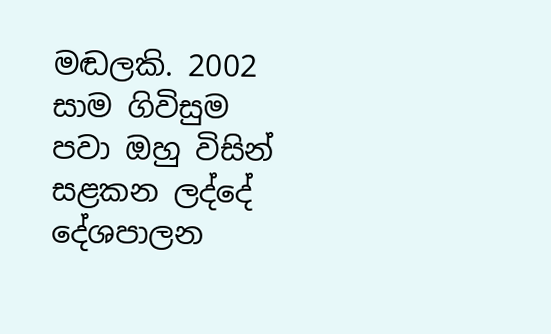මඬලකි. 2002  සාම ගිවිසුම පවා ඔහු විසින් සළකන ලද්දේ දේශපාලන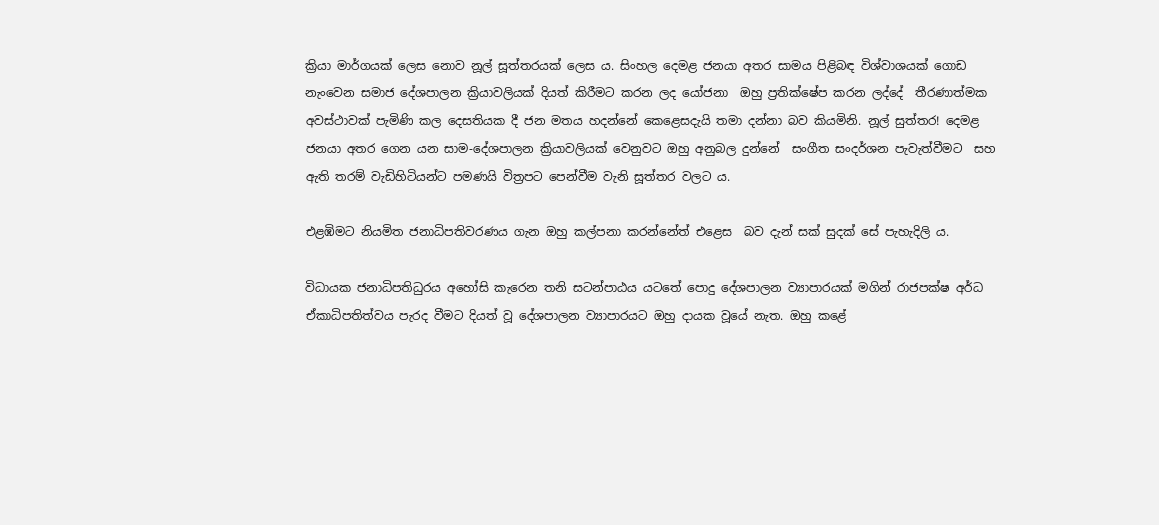ක්‍රියා මාර්ගයක් ලෙස නොව නූල් සූත්තරයක් ලෙස ය. සිංහල දෙමළ ජනයා අතර සාමය පිළිබඳ විශ්වාශයක් ගොඩ නැංවෙන සමාජ දේශපාලන ක්‍රියාවලියක් දියත් කිරීමට කරන ලද යෝජනා  ඔහු ප්‍රතික්ෂේප කරන ලද්දේ  තීරණාත්මක අවස්ථාවක් පැමිණි කල දෙසතියක දී ජන මතය හදන්නේ කෙළෙසදැයි තමා දන්නා බව කියමිනි. නූල් සුත්තර! දෙමළ ජනයා අතර ගෙන යන සාම-දේශපාලන ක්‍රියාවලියක් වෙනුවට ඔහු අනුබල දුන්නේ  සංගීත සංදර්ශන පැවැත්වීමට  සහ ඇති තරම් වැඩිහිටියන්ට පමණයි විත්‍රපට පෙන්වීම වැනි සූත්තර වලට ය.

එළඹිමට නියමිත ජනාධිපතිවරණය ගැන ඔහු කල්පනා කරන්නේත් එළෙස  බව දැන් සක් සුදක් සේ පැහැදිලි ය.

විධායක ජනාධිපතිධුරය අහෝසි කැරෙන තනි සටන්පාඨය යටතේ පොදු දේශපාලන ව්‍යාපාරයක් මගින් රාජපක්ෂ අර්ධ ඒකාධිපතිත්වය පැරද වීමට දියත් වූ දේශපාලන ව්‍යාපාරයට ඔහු දායක වූයේ නැත. ඔහු කළේ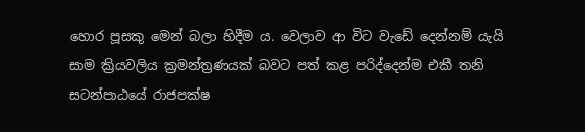හොර පූසකු මෙන් බලා හිදීම ය. වෙලාව ආ විට වැඩේ දෙන්නම් යැයි සාම ක්‍රියවලිය ක්‍රමන්ත්‍රණයක් බවට පත් කළ පරිද්දෙන්ම එකී තනි සටන්පාඨයේ රාජපක්ෂ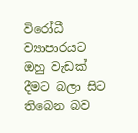විරෝධී ව්‍යාපාරයට ඔහු වැඩක් දීමට බලා සිට තිබෙන බව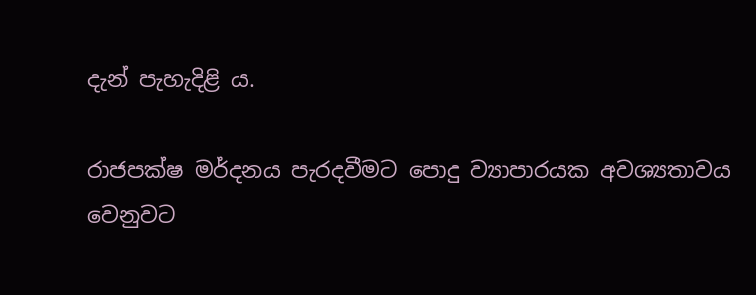දැන් පැහැදිළි ය.

රාජපක්ෂ මර්දනය පැරදවීමට පොදු ව්‍යාපාරයක අවශ්‍යතාවය වෙනුවට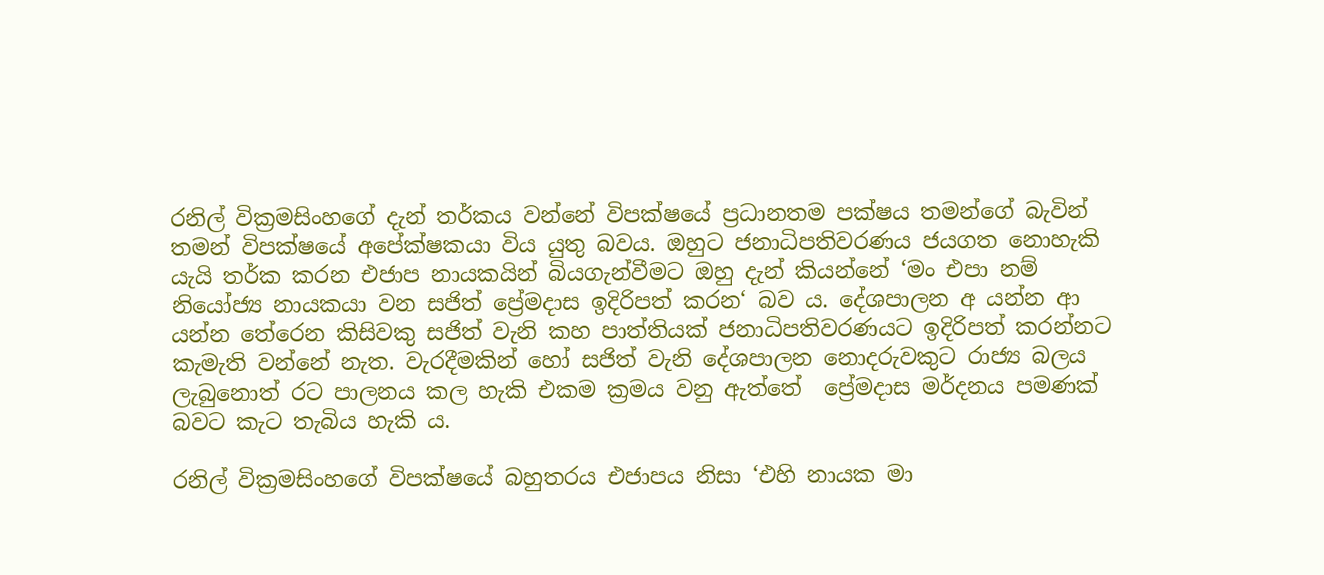රනිල් වික්‍රමසිංහගේ දැන් තර්කය වන්නේ විපක්ෂයේ ප්‍රධානතම පක්ෂය තමන්ගේ බැවින් තමන් විපක්ෂයේ අපේක්ෂකයා විය යුතු බවය. ඔහුට ජනාධිපතිවරණය ජයගත නොහැකි යැයි තර්ක කරන එජාප නායකයින් බියගැන්වීමට ඔහු දැන් කියන්නේ ‘මං එපා නම් නියෝජ්‍ය නායකයා වන සජිත් ප්‍රේමදාස ඉදිරිපත් කරන‍‘ බව ය. දේශපාලන අ යන්න ආ යන්න තේරෙන කිසිවකු සජිත් වැනි කහ පාත්තියක් ජනාධිපතිවරණයට ඉදිරිපත් කරන්නට කැමැති වන්නේ නැත. වැරදීමකින් හෝ සජිත් වැනි දේශපාලන නොදරුවකුට රාජ්‍ය බලය ලැබුනොත් රට පාලනය කල හැකි එකම ක්‍රමය වනු ඇත්තේ  ප්‍රේමදාස මර්දනය පමණක් බවට කැට තැබිය හැකි ය.

රනිල් වික්‍රමසිංහගේ විපක්ෂයේ බහුතරය එජාපය නිසා ‘එහි නායක මා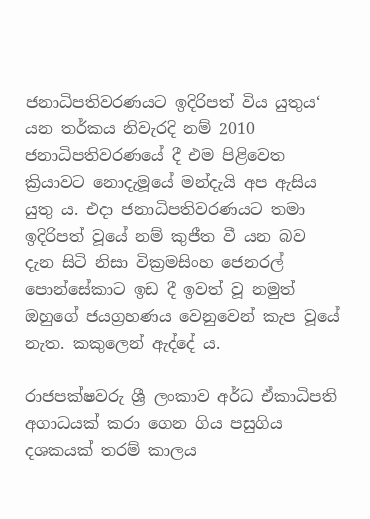ජනාධිපතිවරණයට ඉදිරිපත් විය යුතුය‘ යන තර්කය නිවැරදි නම් 2010 ජනාධිපතිවරණයේ දී එම පිළිවෙත ක්‍රියාවට නොදැමූයේ මන්දැයි අප ඇසිය යුතු ය. එදා ජනාධිපතිවරණයට තමා ඉදිරිපත් වූයේ නම් කුජීත වී යන බව  දැන සිටි නිසා වික්‍රමසිංහ ජෙනරල් පොන්සේකාට ඉඩ දී ඉවත් වූ නමුත් ඔහුගේ ජයග්‍රහණය වෙනුවෙන් කැප වූයේ නැත. කකුලෙන් ඇද්දේ ය.

රාජපක්ෂවරු ශ්‍රී ලංකාව අර්ධ ඒකාධිපති අගාධයක් කරා ගෙන ගිය පසුගිය දශකයක් තරම් කාලය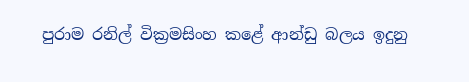පුරාම රනිල් වික්‍රමසිංහ කළේ ආන්ඩු බලය ඉදුනු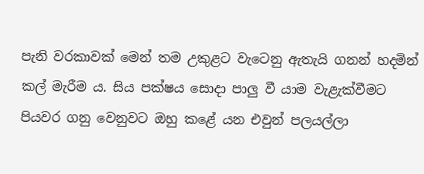පැනි වරකාවක් මෙන් තම උකුළට වැටෙනු ඇතැයි ගනන් හදමින් කල් මැරීම ය. සිය පක්ෂය සොදා පාලු වී යාම වැළැක්වීමට පියවර ගනු වෙනුවට ඔහු කළේ යන එවුන් පලයල්ලා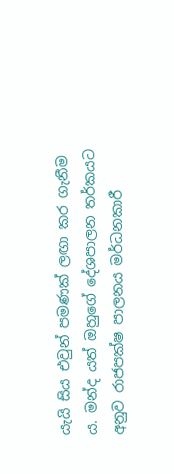යැයි සිය එවුන් පමණක් ලඟා කර ගැනීම ය. මන්ද යත් ඔහුගේ දේශපාලන තර්කයට අනුව රාජපක්ෂ පාලනය මර්ධනකාරී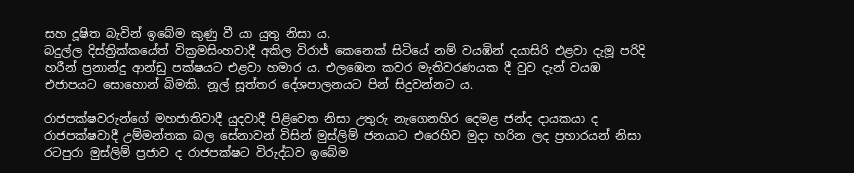සහ දූෂිත බැවින් ඉබේම කුණු වී යා යුතු නිසා ය.
බදුල්ල දිස්ත්‍රික්කයේත් වික්‍රමසිංහවාදී අකිල විරාජ් කෙනෙක් සිටියේ නම් වයඹින් දයාසිරි එළවා දැමූ පරිදි  හරීන් ප්‍රනාන්දු ආන්ඩු පක්ෂයට එළවා හමාර ය. එලඹෙන කවර මැතිවරණයක දී වුව දැන් වයඹ එජාපයට සොහොන් බිමකි. නූල් සූත්තර දේශපාලනයට පින් සිදුවන්නට ය.

රාජපක්ෂවරුන්ගේ මහජාතිවාදී යුදවාදී පිළිවෙත නිසා උතුරු නැගෙනහිර දෙමළ ජන්ද දායකයා ද  රාජපක්ෂවාදී උම්මන්තක බල සේනාවන් විසින් මුස්ලිම් ජනයාට එරෙහිව මුදා හරින ලද ප්‍රහාරයන් නිසා රටපුරා මුස්ලිම් ප්‍රජාව ද රාජපක්ෂට විරුද්ධව ඉබේම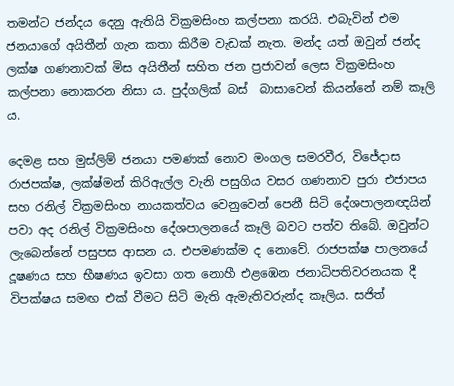තමන්ට ජන්දය දෙනු ඇතියි වික්‍රමසිංහ කල්පනා කරයි. එබැවින් එම ජනයාගේ අයිතීන් ගැන කතා කිරීම වැඩක් නැත. මන්ද යත් ඔවුන් ජන්ද ලක්ෂ ගණනාවක් මිස අයිතීන් සහිත ජන ප්‍රජාවන් ලෙස වික්‍රමසිංහ කල්පනා නොකරන නිසා ය. පුද්ගලික් බස්  බාසාවෙන් කියන්නේ නම් කෑලි ය.

දෙමළ සහ මුස්ලිම් ජනයා පමණක් නොව මංගල සමරවීර, විජේදාස රාජපක්ෂ, ලක්ෂ්මන් කිරිඇල්ල වැනි පසුගිය වසර ගණනාව පුරා එජාපය සහ රනිල් වික්‍රමසිංහ නායකත්වය වෙනුවෙන් පෙනී සිටි දේශපාලනඥයින් පවා අද රනිල් වික්‍රමසිංහ දේශපාලනයේ කෑලි බවට පත්ව තිබේ. ඔවුන්ට ලැබෙන්නේ පසුපස ආසන ය. එපමණක්ම ද නොවේ. රාජපක්ෂ පාලනයේ දූෂණය සහ භීෂණය ඉවසා ගත නොහී එළඹෙන ජනාධිපතිවරනයක දී විපක්ෂය සමඟ එක් වීමට සිටි මැති ඇමැතිවරුන්ද කෑලිය. සජිත්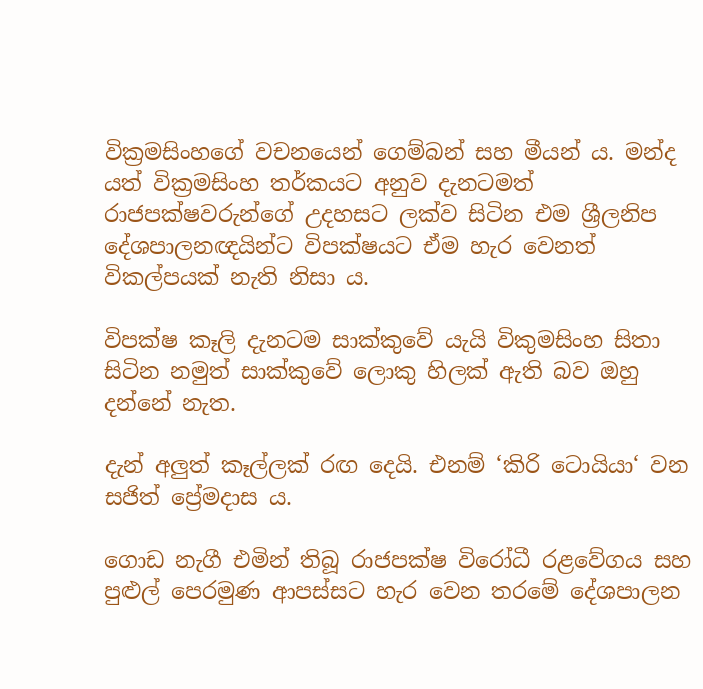වික්‍රමසිංහගේ වචනයෙන් ගෙම්බන් සහ මීයන් ය. මන්ද යත් වික්‍රමසිංහ තර්කයට අනුව දැනටමත් රාජපක්ෂවරුන්ගේ උදහසට ලක්ව සිටින එම ශ්‍රීලනිප දේශපාලනඥයින්ට විපක්ෂයට ඒම හැර වෙනත් විකල්පයක් නැති නිසා ය.

විපක්ෂ කෑලි දැනටම සාක්කුවේ යැයි විකුමසිංහ සිතා සිටින නමුත් සාක්කුවේ ලොකු හිලක් ඇති බව ඔහු දන්නේ නැත.

දැන් අලුත් කෑල්ලක් රඟ දෙයි. එනම් ‘කිරි ටොයියා‘ වන සජිත් ප්‍රේමදාස ය.

ගොඩ නැගී එමින් තිබූ රාජපක්ෂ විරෝධී රළවේගය සහ පුළුල් පෙරමුණ ආපස්සට හැර වෙන තරමේ දේශපාලන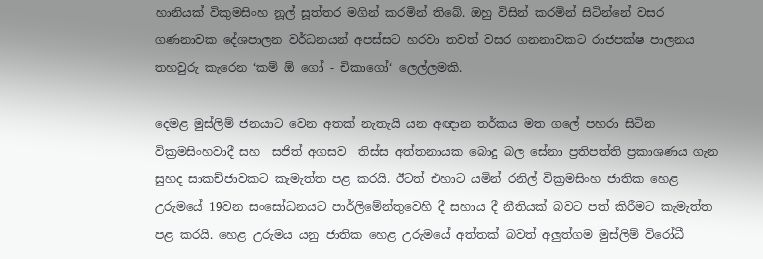හානියක් විකුමසිංහ නූල් සූත්තර මගින් කරමින් තිබේ. ඔහු විසින් කරමින් සිටින්නේ වසර ගණනාවක දේශපාලන වර්ධනයන් අපස්සට හරවා තවත් වසර ගනනාවකට රාජපක්ෂ පාලනය තහවුරු කැරෙන ‘කම් ඕ ගෝ - චිකාගෝ‘ ලෙල්ලමකි.

දෙමළ මුස්ලිම් ජනයාට වෙන අතක් නැතැයි යන අඥාන තර්කය මත ගලේ පහරා සිටින  වික්‍රමසිංහවාදී සහ  සජිත් අගසව  තිස්ස අත්තනායක බොදු බල සේනා ප්‍රතිපත්ති ප්‍රකාශණය ගැන සුහද සාකච්ජාවකට කැමැත්ත පළ කරයි. ඊටත් එහාට යමින් රනිල් වික්‍රමසිංහ ජාතික හෙළ උරුමයේ 19වන සංසෝධනයට පාර්ලිමේන්තුවෙහි දී සහාය දී නීතියක් බවට පත් කිරීමට කැමැත්ත පළ කරයි. හෙළ උරුමය යනු ජාතික හෙළ උරුමයේ අත්තක් බවත් අලුත්ගම මුස්ලිම් විරෝධී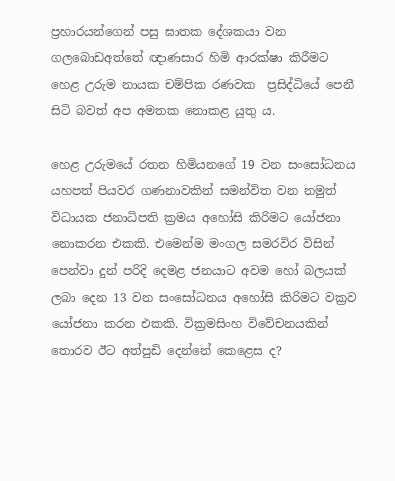ප්‍රහාරයන්ගෙන් පසු ඝාතක දේශකයා වන ගලබොඩඅත්තේ ඥාණසාර හිමි ආරක්ෂා කිරීමට හෙළ උරුම නායක චම්පික රණවක  ප්‍රසිද්ධියේ පෙනී සිටි බවත් අප අමතක නොකළ යුතු ය.

හෙළ උරුමයේ රතන හිමියනගේ 19 වන සංසෝධනය යහපත් පියවර ගණනාවකින් සමන්විත වන නමුත් විධායක ජනාධිපති ක්‍රමය අහෝසි කිරිමට යෝජනා නොකරන එකකි. එමෙන්ම මංගල සමරවිර විසින් පෙන්වා දුන් පරිදි දෙමළ ජනයාට අවම හෝ බලයක් ලබා දෙන 13 වන සංසෝධනය අහෝසි කිරිමට වක්‍රව යෝජනා කරන එකකි. වික්‍රමසිංහ විවේචනයකින් තොරව ඊට අත්පුඩි දෙන්නේ කෙළෙස ද?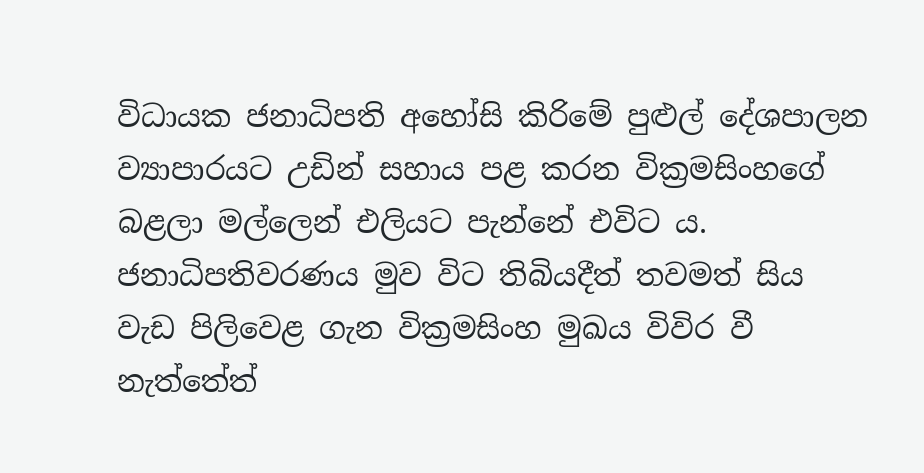විධායක ජනාධිපති අහෝසි කිරිමේ පුළුල් දේශපාලන ව්‍යාපාරයට උඩින් සහාය පළ කරන වික්‍රමසිංහගේ බළලා මල්ලෙන් එලියට පැන්නේ එවිට ය. ජනාධිපතිවරණය මුව විට තිබියදීත් තවමත් සිය වැඩ පිලිවෙළ ගැන වික්‍රමසිංහ මුඛය විවිර වී නැත්තේත්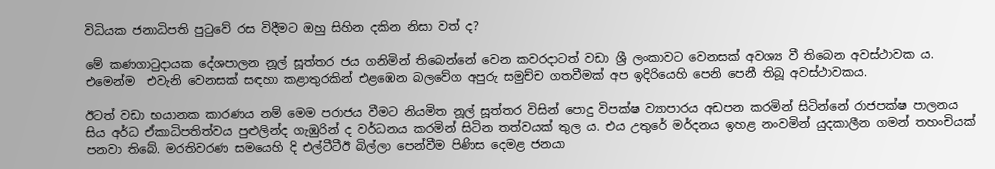විධියක ජනාධිපති පුටුවේ රස විදීමට ඔහු සිහින දකින නිසා වත් ද?

මේ කණගාටුදායක දේශපාලන නූල් සූත්තර ජය ගනිමින් තිබෙන්නේ වෙන කවරදාටත් වඩා ශ්‍රී ලංකාවට වෙනසක් අවශ්‍ය වී තිබෙන අවස්ථාවක ය. එමෙන්ම  එවැනි වෙනසක් සඳහා කළාතුරකින් එළඹෙන බලවේග අපුරු සමුච්ච ගතවීමක් අප ඉදිරියෙහි පෙනි පෙනී තිබූ අවස්ථාවකය.

ඊටත් වඩා භයානක කාරණය නම් මෙම පරාජය වීමට නියමිත නූල් සූත්තර විසින් පොදු විපක්ෂ ව්‍යාපාරය අඩපන කරමින් සිටින්නේ රාජපක්ෂ පාලනය සිය අර්ධ ඒකාධිපතිත්වය පුළුලින්ද ගැඹුරින් ද වර්ධනය කරමින් සිටින තත්වයක් තුල ය. එය උතුරේ මර්දනය ඉහළ නංවමින් යුදකාලීන ගමන් තහංචියක් පනවා තිබේ. මරතිවරණ සමයෙහි දි එල්ටීටීඊ බිල්ලා පෙන්වීම පිණිස දෙමළ ජනයා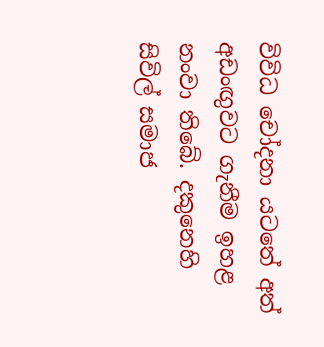විවිධ චෝදනා යටතේ අත් අඩංඟුවට ගැනීම ඉහළ නංවා තිබේ. දකුනෙහි සිවිල් සමාජ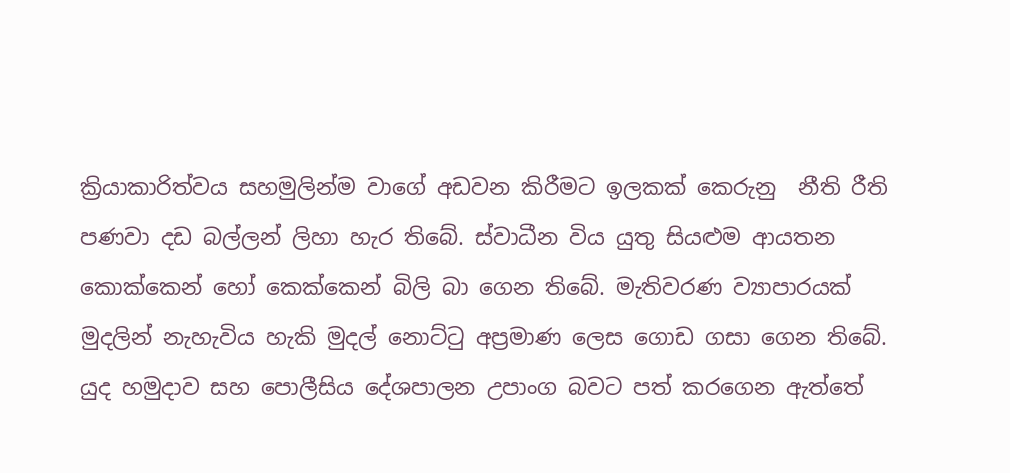ක්‍රියාකාරිත්වය සහමුලින්ම වාගේ අඩවන කිරීමට ඉලකක් කෙරුනු  නීති රීති පණවා දඩ බල්ලන් ලිහා හැර තිබේ. ස්වාධීන විය යුතු සියළුම ආයතන කොක්කෙන් හෝ කෙක්කෙන් බිලි බා ගෙන තිබේ. මැතිවරණ ව්‍යාපාරයක් මුදලින් නැහැවිය හැකි මුදල් නොට්ටු අප්‍රමාණ ලෙස ගොඩ ගසා ගෙන තිබේ. යුද හමුදාව සහ පොලීසිය දේශපාලන උපාංග බවට පත් කරගෙන ඇත්තේ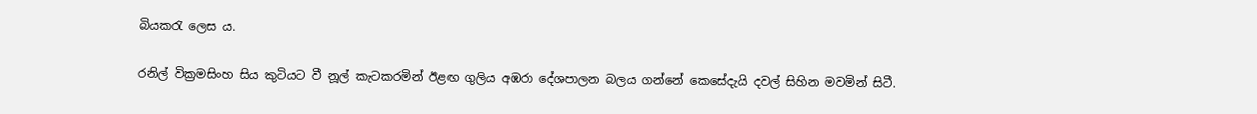බියකරැ ලෙස ය.

රනිල් වික්‍රමසිංහ සිය කුටියට වී නූල් කැටකරමින් ඊළඟ ගුලිය අඹරා දේශපාලන බලය ගන්නේ කෙසේදැයි දවල් සිහින මවමින් සිටී.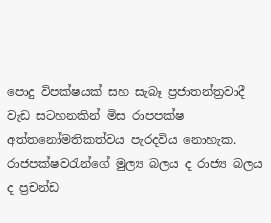පොදු විපක්ෂයක් සහ සැබෑ ප්‍රජාතන්ත්‍රවාදී වැඩ සටහනකින් මිස රාපපක්ෂ අත්තනෝමතිකත්වය පැරදවිය නොහැක. රාජපක්ෂවරැන්ගේ මුල්‍ය බලය ද රාජ්‍ය බලය ද ප්‍රචන්ඩ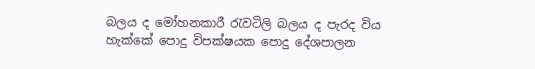බලය ද මෝහනකාරී රැවටිලි බලය ද පැරද විය හැක්කේ පොදු විපක්ෂයක පොදු දේශපාලන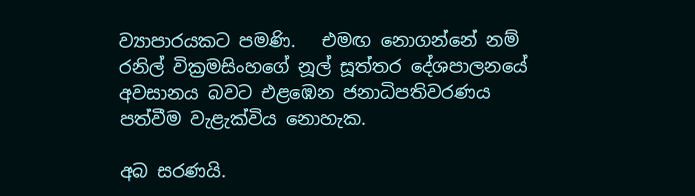ව්‍යාපාරයකට පමණි.   එමඟ නොගන්නේ නම් රනිල් වික්‍රමසිංහගේ නූල් සූත්තර දේශපාලනයේ අවසානය බවට එළඹෙන ජනාධිපතිවරණය පත්වීම වැළැක්විය නොහැක.

අබ සරණයි.